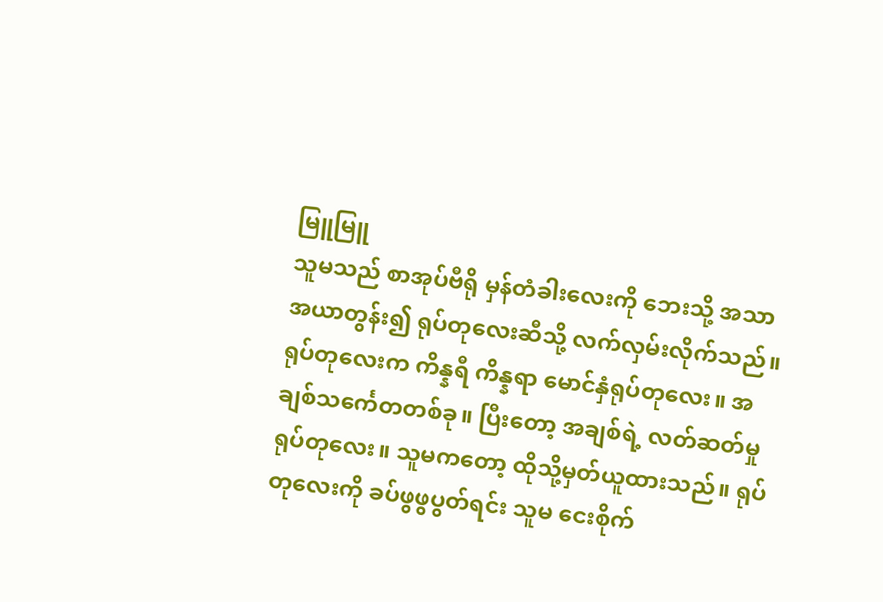မြူမြူ
သူမသည် စာအုပ်ဗီရို မှန်တံခါးလေးကို ဘေးသို့ အသာအယာတွန်း၍ ရုပ်တုလေးဆီသို့ လက်လှမ်းလိုက်သည်။ ရုပ်တုလေးက ကိန္နရီ ကိန္နရာ မောင်နှံရုပ်တုလေး။ အချစ်သင်္ကေတတစ်ခု။ ပြီးတော့ အချစ်ရဲ့ လတ်ဆတ်မှု ရုပ်တုလေး။ သူမကတော့ ထိုသို့မှတ်ယူထားသည်။ ရုပ်တုလေးကို ခပ်ဖွဖွပွတ်ရင်း သူမ ငေးစိုက်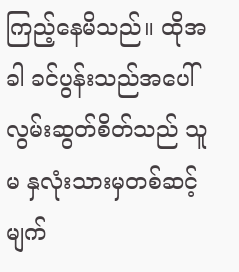ကြည့်နေမိသည်။ ထိုအခါ ခင်ပွန်းသည်အပေါ် လွမ်းဆွတ်စိတ်သည် သူမ နှလုံးသားမှတစ်ဆင့် မျက်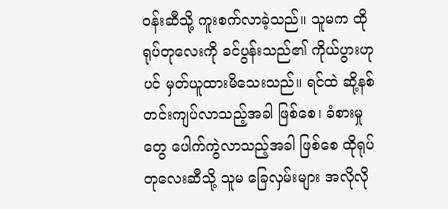ဝန်းဆီသို့ ကူးစက်လာခဲ့သည်။ သူမက ထိုရုပ်တုလေးကို ခင်ပွန်းသည်၏ ကိုယ်ပွားဟုပင် မှတ်ယူထားမိသေးသည်။ ရင်ထဲ ဆို့နစ်တင်းကျပ်လာသည့်အခါ ဖြစ်စေ၊ ခံစားမှုတွေ ပေါက်ကွဲလာသည့်အခါ ဖြစ်စေ ထိုရုပ်တုလေးဆီသို့ သူမ ခြေလှမ်းများ အလိုလို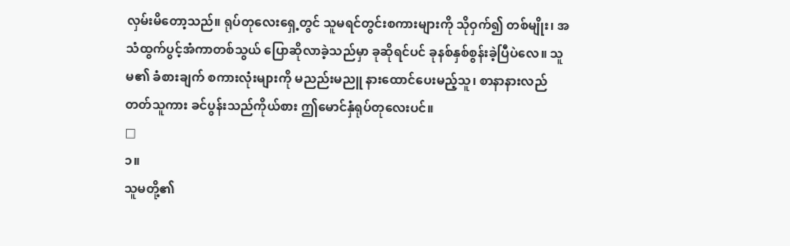လှမ်းမိတော့သည်။ ရုပ်တုလေးရှေ့တွင် သူမရင်တွင်းစကားများကို သိုဝှက်၍ တစ်မျိုး၊ အသံထွက်ပွင့်အံကာတစ်သွယ် ပြောဆိုလာခဲ့သည်မှာ ခုဆိုရင်ပင် ခုနစ်နှစ်စွန်းခဲ့ပြီပဲလေ။ သူမ၏ ခံစားချက် စကားလုံးများကို မညည်းမညူ နားထောင်ပေးမည့်သူ၊ စာနာနားလည်တတ်သူကား ခင်ပွန်းသည်ကိုယ်စား ဤမောင်နှံရုပ်တုလေးပင်။
□
၁။
သူမတို့၏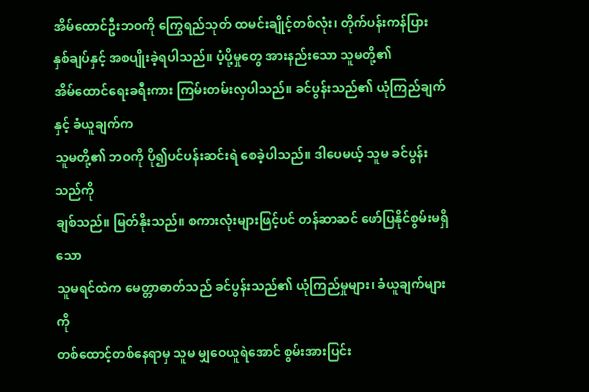အိမ်ထောင်ဦးဘဝကို ကြွေရည်သုတ် ထမင်းချိုင့်တစ်လုံး၊ တိုက်ပန်းကန်ပြား
နှစ်ချပ်နှင့် အစပျိုးခဲ့ရပါသည်။ ပံ့ပို့မှုတွေ အားနည်းသော သူမတို့၏
အိမ်ထောင်ရေးခရီးကား ကြမ်းတမ်းလှပါသည်။ ခင်ပွန်းသည်၏ ယုံကြည်ချက်နှင့် ခံယူချက်က
သူမတို့၏ ဘဝကို ပို၍ပင်ပန်းဆင်းရဲ စေခဲ့ပါသည်။ ဒါပေမယ့် သူမ ခင်ပွန်းသည်ကို
ချစ်သည်။ မြတ်နိုးသည်။ စကားလုံးများဖြင့်ပင် တန်ဆာဆင် ဖော်ပြနိုင်စွမ်းမရှိသော
သူမရင်ထဲက မေတ္တာဓာတ်သည် ခင်ပွန်းသည်၏ ယုံကြည်မှုများ၊ ခံယူချက်များကို
တစ်ထောင့်တစ်နေရာမှ သူမ မျှဝေယူရဲအောင် စွမ်းအားပြင်း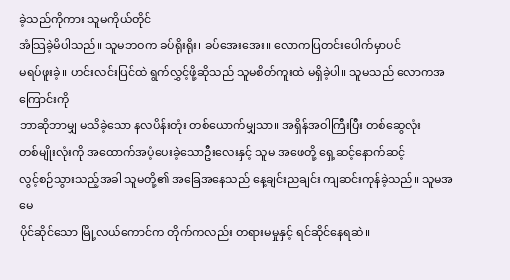ခဲ့သည်ကိုကား သူမကိုယ်တိုင်
အံသြခဲ့မိပါသည်။ သူမဘဝက ခပ်ရိုးရိုး၊ ခပ်အေးအေး။ လောကပြတင်းပေါက်မှာပင်
မရပ်ဖူးခဲ့။ ဟင်းလင်းပြင်ထဲ ရွက်လွှင့်ဖို့ဆိုသည် သူမစိတ်ကူးထဲ မရှိခဲ့ပါ။ သူမသည် လောကအကြောင်းကို
ဘာဆိုဘာမျှ မသိခဲ့သော နလပိန်းတုံး တစ်ယောက်မျှသာ။ အရှိန်အဝါကြီးပြီး တစ်ဆွေလုံး
တစ်မျိုးလုံးကို အထောက်အပံ့ပေးခဲ့သောဦးလေးနှင့် သူမ အဖေတို့ ရှေ့ဆင့်နောက်ဆင့်
လွင့်စဉ်သွားသည့်အခါ သူမတို့၏ အခြေအနေသည် နေ့ချင်းညချင်း ကျဆင်းကုန်ခဲ့သည်။ သူမအမေ
ပိုင်ဆိုင်သော မြို့လယ်ကောင်က တိုက်ကလည်း တရားမမှုနှင့် ရင်ဆိုင်နေရဆဲ။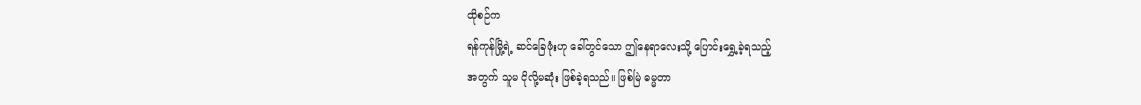ထိုစဉ်က
ရန်ကုန်မြို့ရဲ့ ဆင်ခြေဖုံးဟု ခေါ်တွင်သော ဤနေရာလေးသို့ ပြောင်းရွှေ့ခဲ့ရသည့်
အတွက် သူမ ငိုလို့မဆုံး ဖြစ်ခဲ့ရသည်။ ဖြစ်မြဲ ဓမ္မတာ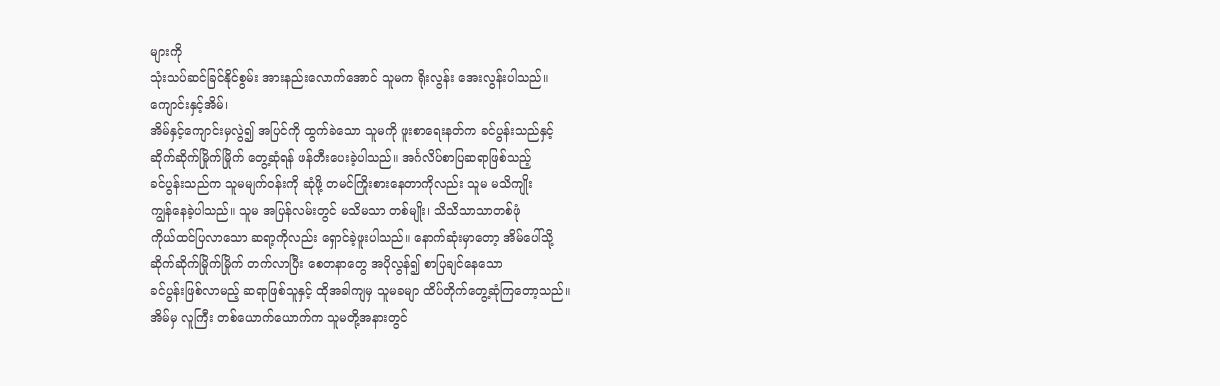များကို
သုံးသပ်ဆင်ခြင်နိုင်စွမ်း အားနည်းလောက်အောင် သူမက ရိုးလွန်း အေးလွန်းပါသည်။
ကျောင်းနှင့်အိမ်၊
အိမ်နှင့်ကျောင်းမှလွဲ၍ အပြင်ကို ထွက်ခဲသော သူမကို ဖူးစာရေးနတ်က ခင်ပွန်းသည်နှင့်
ဆိုက်ဆိုက်မြိုက်မြိုက် တွေ့ဆုံရန် ဖန်တီးပေးခဲ့ပါသည်။ အင်္ဂလိပ်စာပြဆရာဖြစ်သည့်
ခင်ပွန်းသည်က သူမမျက်ဝန်းကို ဆုံဖို့ တမင်ကြိုးစားနေတာကိုလည်း သူမ မသိကျိုး
ကျွန်နေခဲ့ပါသည်။ သူမ အပြန်လမ်းတွင် မသိမသာ တစ်မျိုး၊ သိသိသာသာတစ်ဖုံ
ကိုယ်ထင်ပြလာသော ဆရာ့ကိုလည်း ရှောင်ခဲ့ဖူးပါသည်။ နောက်ဆုံးမှာတော့ အိမ်ပေါ်သို့
ဆိုက်ဆိုက်မြိုက်မြိုက် တက်လာပြီး စေတနာတွေ အပိုလွန်၍ စာပြချင်နေသော
ခင်ပွန်းဖြစ်လာမည့် ဆရာဖြစ်သူနှင့် ထိုအခါကျမှ သူမခမျာ ထိပ်တိုက်တွေ့ဆုံကြတော့သည်။
အိမ်မှ လူကြီး တစ်ယောက်ယောက်က သူမတို့အနားတွင်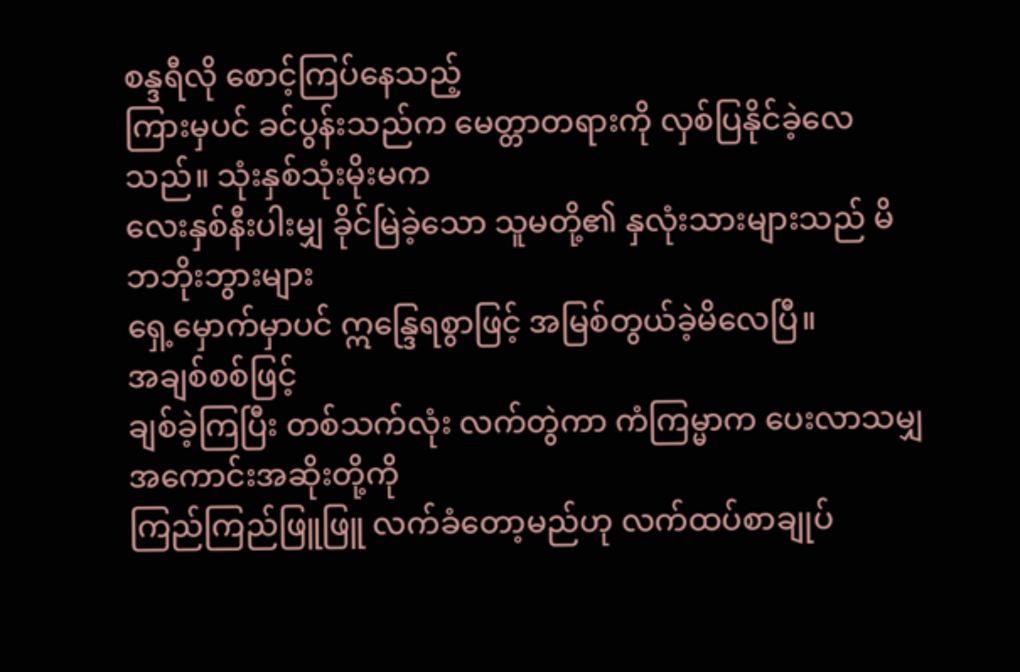စန္ဒရီလို စောင့်ကြပ်နေသည့်
ကြားမှပင် ခင်ပွန်းသည်က မေတ္တာတရားကို လှစ်ပြနိုင်ခဲ့လေသည်။ သုံးနှစ်သုံးမိုးမက
လေးနှစ်နီးပါးမျှ ခိုင်မြဲခဲ့သော သူမတို့၏ နှလုံးသားများသည် မိဘဘိုးဘွားများ
ရှေ့မှောက်မှာပင် ဣန္ဒြေရစွာဖြင့် အမြစ်တွယ်ခဲ့မိလေပြီ။
အချစ်စစ်ဖြင့်
ချစ်ခဲ့ကြပြီး တစ်သက်လုံး လက်တွဲကာ ကံကြမ္မာက ပေးလာသမျှ အကောင်းအဆိုးတို့ကို
ကြည်ကြည်ဖြူဖြူ လက်ခံတော့မည်ဟု လက်ထပ်စာချုပ်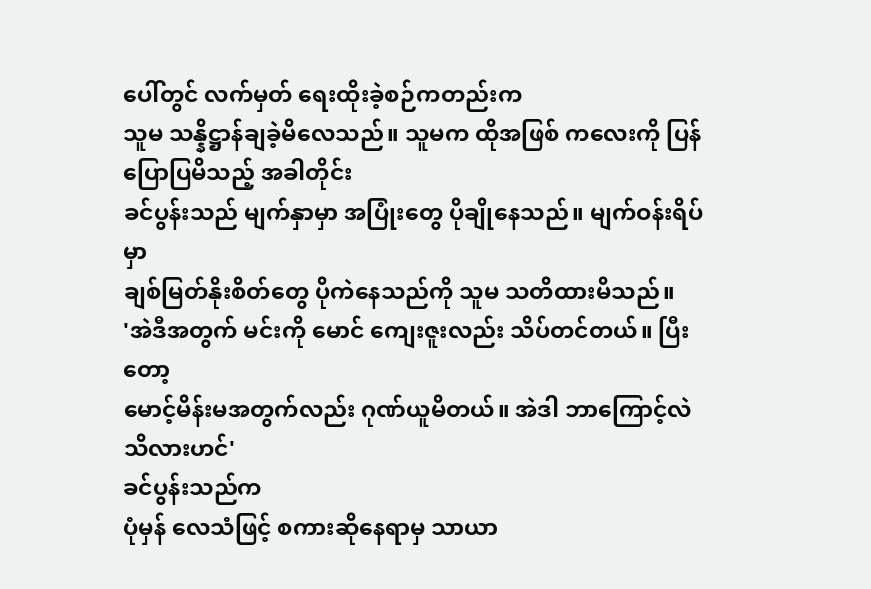ပေါ်တွင် လက်မှတ် ရေးထိုးခဲ့စဉ်ကတည်းက
သူမ သန္နိဋ္ဌာန်ချခဲ့မိလေသည်။ သူမက ထိုအဖြစ် ကလေးကို ပြန်ပြောပြမိသည့် အခါတိုင်း
ခင်ပွန်းသည် မျက်နှာမှာ အပြုံးတွေ ပိုချိုနေသည်။ မျက်ဝန်းရိပ်မှာ
ချစ်မြတ်နိုးစိတ်တွေ ပိုကဲနေသည်ကို သူမ သတိထားမိသည်။
'အဲဒီအတွက် မင်းကို မောင် ကျေးဇူးလည်း သိပ်တင်တယ်။ ပြီးတော့
မောင့်မိန်းမအတွက်လည်း ဂုဏ်ယူမိတယ်။ အဲဒါ ဘာကြောင့်လဲ သိလားဟင်'
ခင်ပွန်းသည်က
ပုံမှန် လေသံဖြင့် စကားဆိုနေရာမှ သာယာ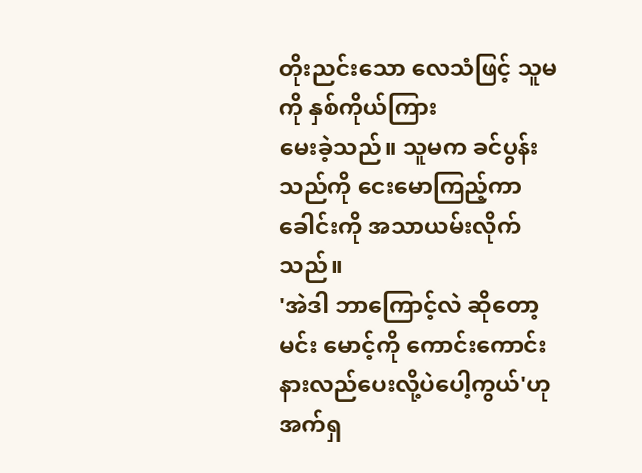တိုးညင်းသော လေသံဖြင့် သူမကို နှစ်ကိုယ်ကြား
မေးခဲ့သည်။ သူမက ခင်ပွန်းသည်ကို ငေးမောကြည့်ကာ ခေါင်းကို အသာယမ်းလိုက်သည်။
'အဲဒါ ဘာကြောင့်လဲ ဆိုတော့ မင်း မောင့်ကို ကောင်းကောင်း
နားလည်ပေးလို့ပဲပေါ့ကွယ်'ဟု အက်ရှ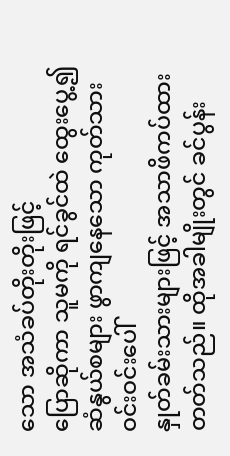သော အသံခပ်တိုးတိုးဖြင့်
ပြောဆိုကာ သူမကို ရင်ခွင်ထဲ ထွေးပွေ့၍ ဆံနွယ်စများ ဖွာကျနေသော ကုတ်သားဝင်းဝင်းပေါ်
နှုတ်ခမ်းသားများဖြင့် အသာဖိကပ်ထားတတ်သည်။ ထိုအခါမျိုးတွင် ခင်ပွန်း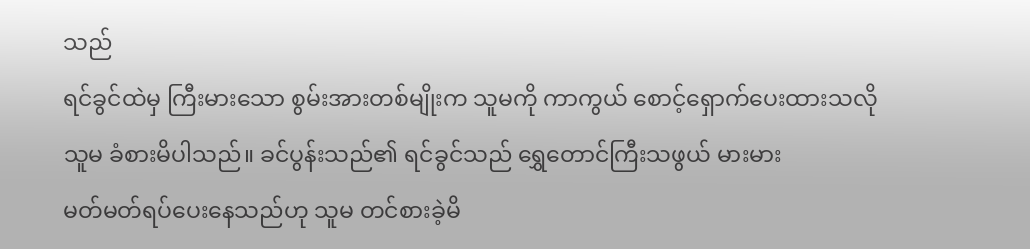သည်
ရင်ခွင်ထဲမှ ကြီးမားသော စွမ်းအားတစ်မျိုးက သူမကို ကာကွယ် စောင့်ရှောက်ပေးထားသလို
သူမ ခံစားမိပါသည်။ ခင်ပွန်းသည်၏ ရင်ခွင်သည် ရွှေတောင်ကြီးသဖွယ် မားမား
မတ်မတ်ရပ်ပေးနေသည်ဟု သူမ တင်စားခဲ့မိ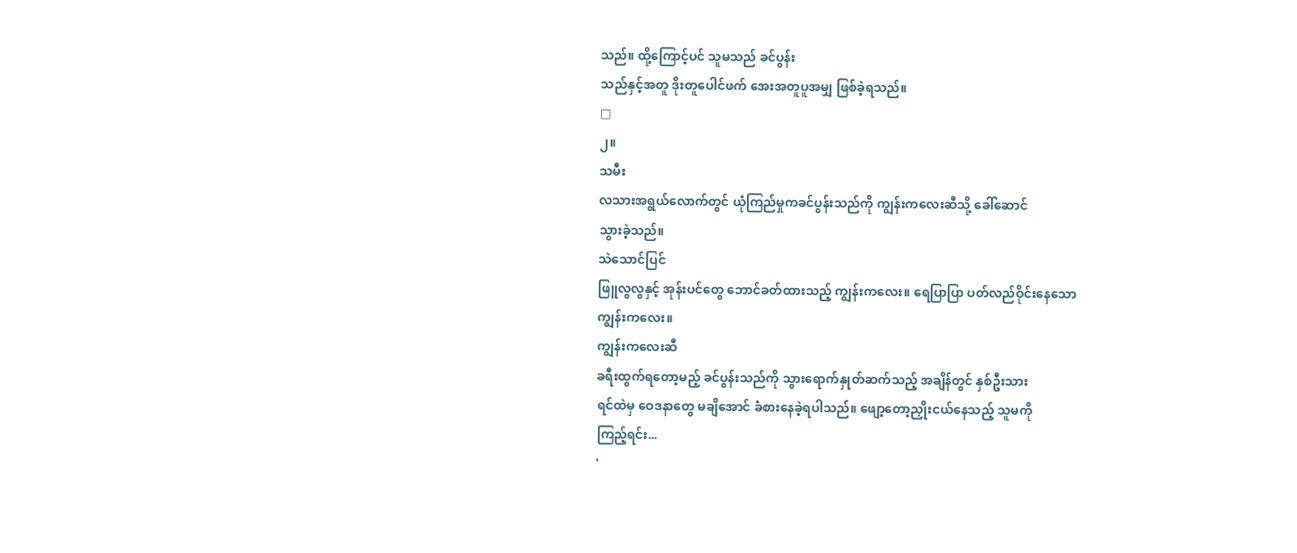သည်။ ထို့ကြောင့်ပင် သူမသည် ခင်ပွန်း
သည်နှင့်အတူ ဒိုးတူပေါင်ဖက် အေးအတူပူအမျှ ဖြစ်ခဲ့ရသည်။
□
၂။
သမီး
လသားအရွယ်လောက်တွင် ယုံကြည်မှုကခင်ပွန်းသည်ကို ကျွန်းကလေးဆီသို့ ခေါ်ဆောင်
သွားခဲ့သည်။
သဲသောင်ပြင်
ဖြူလွလွနှင့် အုန်းပင်တွေ ဘောင်ခတ်ထားသည့် ကျွန်းကလေး။ ရေပြာပြာ ပတ်လည်ဝိုင်းနေသော
ကျွန်းကလေး။
ကျွန်းကလေးဆီ
ခရီးထွက်ရတော့မည့် ခင်ပွန်းသည်ကို သွားရောက်နှုတ်ဆက်သည့် အချိန်တွင် နှစ်ဦးသား
ရင်ထဲမှ ဝေဒနာတွေ မချိအောင် ခံစားနေခဲ့ရပါသည်။ ဖျော့တော့ညှိုးငယ်နေသည့် သူမကို
ကြည့်ရင်း...
'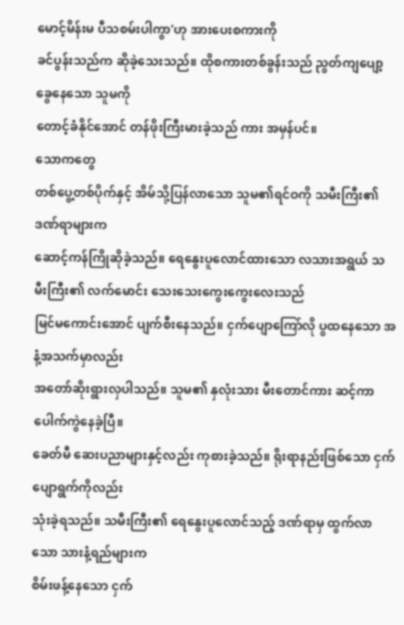မောင့်မိန်းမ ပီသစမ်းပါကွာ'ဟု အားပေးစကားကို
ခင်ပွန်းသည်က ဆိုခဲ့သေးသည်။ ထိုစကားတစ်ခွန်းသည် ညွတ်ကျပျော့ခွေနေသော သူမကို
တောင့်ခံနိုင်အောင် တန်ဖိုးကြီးမားခဲ့သည် ကား အမှန်ပင်။
သောကတွေ
တစ်ပွေ့တစ်ပိုက်နှင့် အိမ်သို့ပြန်လာသော သူမ၏ရင်ဝကို သမီးကြီး၏ ဒဏ်ရာများက
ဆောင့်ကန်ကြိုဆိုခဲ့သည်။ ရေနွေးပူလောင်ထားသော လသားအရွယ် သမီးကြီး၏ လက်မောင်း သေးသေးကွေးကွေးလေးသည်
မြင်မကောင်းအောင် ပျက်စီးနေသည်။ ငှက်ပျောကြော်လို ပွထနေသော အနံ့အသက်မှာလည်း
အတော်ဆိုးရွားလှပါသည်။ သူမ၏ နှလုံးသား မီးတောင်ကား ဆင့်ကာ ပေါက်ကွဲနေခဲ့ပြီ။
ခေတ်မီ ဆေးပညာများနှင့်လည်း ကုစားခဲ့သည်။ ရိုးရာနည်းဖြစ်သော ငှက်ပျောရွက်ကိုလည်း
သုံးခဲ့ရသည်။ သမီးကြီး၏ ရေနွေးပူလောင်သည့် ဒဏ်ရာမှ ထွက်လာသော သားနံ့ရည်များက
စိမ်းဖန့်နေသော ငှက်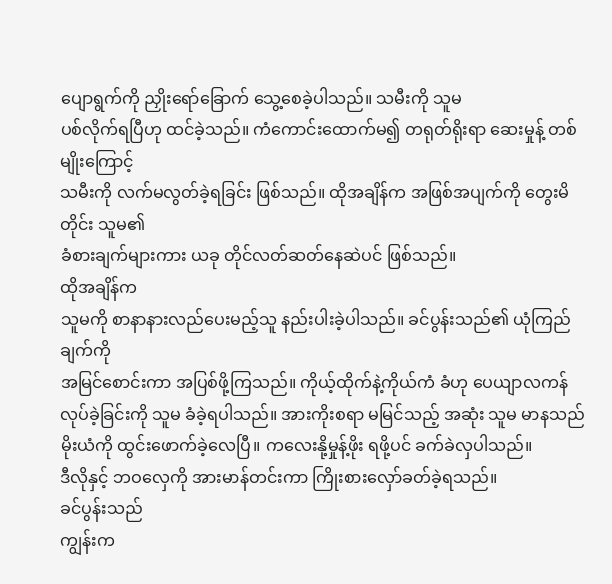ပျောရွက်ကို ညှိုးရော်ခြောက် သွေ့စေခဲ့ပါသည်။ သမီးကို သူမ
ပစ်လိုက်ရပြီဟု ထင်ခဲ့သည်။ ကံကောင်းထောက်မ၍ တရုတ်ရိုးရာ ဆေးမှုန့် တစ်မျိုးကြောင့်
သမီးကို လက်မလွတ်ခဲ့ရခြင်း ဖြစ်သည်။ ထိုအချိန်က အဖြစ်အပျက်ကို တွေးမိတိုင်း သူမ၏
ခံစားချက်များကား ယခု တိုင်လတ်ဆတ်နေဆဲပင် ဖြစ်သည်။
ထိုအချိန်က
သူမကို စာနာနားလည်ပေးမည့်သူ နည်းပါးခဲ့ပါသည်။ ခင်ပွန်းသည်၏ ယုံကြည်ချက်ကို
အမြင်စောင်းကာ အပြစ်ဖို့ကြသည်။ ကိုယ့်ထိုက်နဲ့ကိုယ်ကံ ခံဟု ပေယျာလကန်
လုပ်ခဲ့ခြင်းကို သူမ ခံခဲ့ရပါသည်။ အားကိုးစရာ မမြင်သည့် အဆုံး သူမ မာနသည်
မိုးယံကို ထွင်းဖောက်ခဲ့လေပြီ။ ကလေးနို့မှုန့်ဖိုး ရဖို့ပင် ခက်ခဲလှပါသည်။
ဒီလိုနှင့် ဘဝလှေကို အားမာန်တင်းကာ ကြိုးစားလှော်ခတ်ခဲ့ရသည်။
ခင်ပွန်းသည်
ကျွန်းက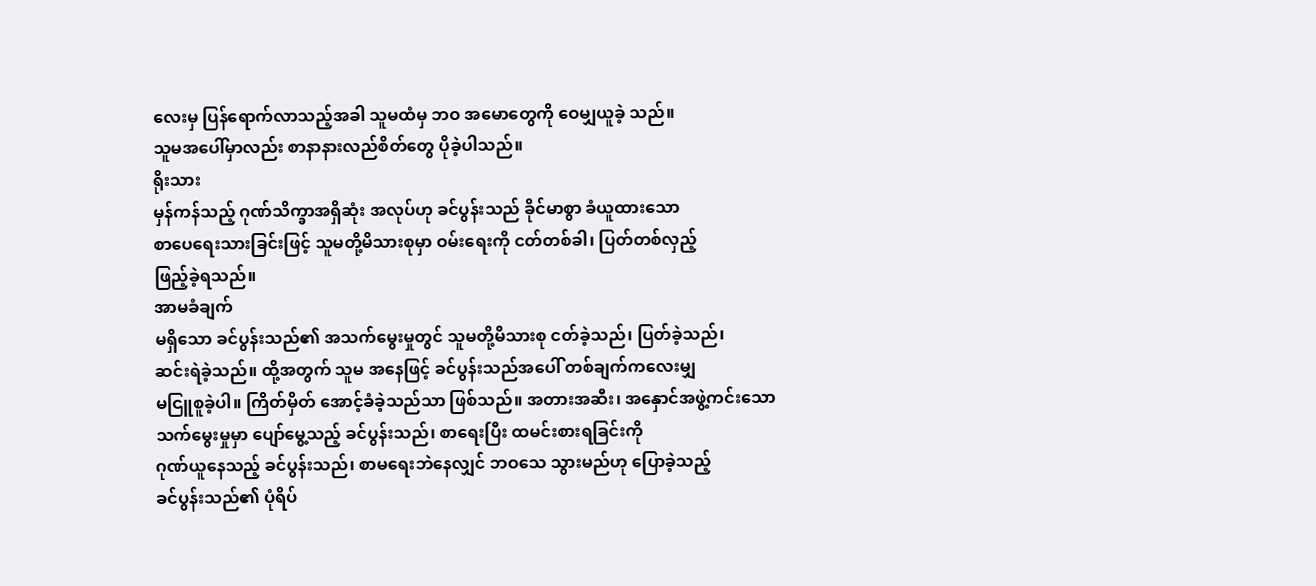လေးမှ ပြန်ရောက်လာသည့်အခါ သူမထံမှ ဘဝ အမောတွေကို ဝေမျှယူခဲ့ သည်။
သူမအပေါ်မှာလည်း စာနာနားလည်စိတ်တွေ ပိုခဲ့ပါသည်။
ရိုးသား
မှန်ကန်သည့် ဂုဏ်သိက္ခာအရှိဆုံး အလုပ်ဟု ခင်ပွန်းသည် ခိုင်မာစွာ ခံယူထားသော
စာပေရေးသားခြင်းဖြင့် သူမတို့မိသားစုမှာ ဝမ်းရေးကို ငတ်တစ်ခါ၊ ပြတ်တစ်လှည့်
ဖြည့်ခဲ့ရသည်။
အာမခံချက်
မရှိသော ခင်ပွန်းသည်၏ အသက်မွေးမှုတွင် သူမတို့မိသားစု ငတ်ခဲ့သည်၊ ပြတ်ခဲ့သည်၊
ဆင်းရဲခဲ့သည်။ ထို့အတွက် သူမ အနေဖြင့် ခင်ပွန်းသည်အပေါ် တစ်ချက်ကလေးမျှ
မငြူစူခဲ့ပါ။ ကြိတ်မှိတ် အောင့်ခံခဲ့သည်သာ ဖြစ်သည်။ အတားအဆီး၊ အနှောင်အဖွဲ့ကင်းသော
သက်မွေးမှုမှာ ပျော်မွေ့သည့် ခင်ပွန်းသည်၊ စာရေးပြီး ထမင်းစားရခြင်းကို
ဂုဏ်ယူနေသည့် ခင်ပွန်းသည်၊ စာမရေးဘဲနေလျှင် ဘဝသေ သွားမည်ဟု ပြောခဲ့သည့်
ခင်ပွန်းသည်၏ ပုံရိပ်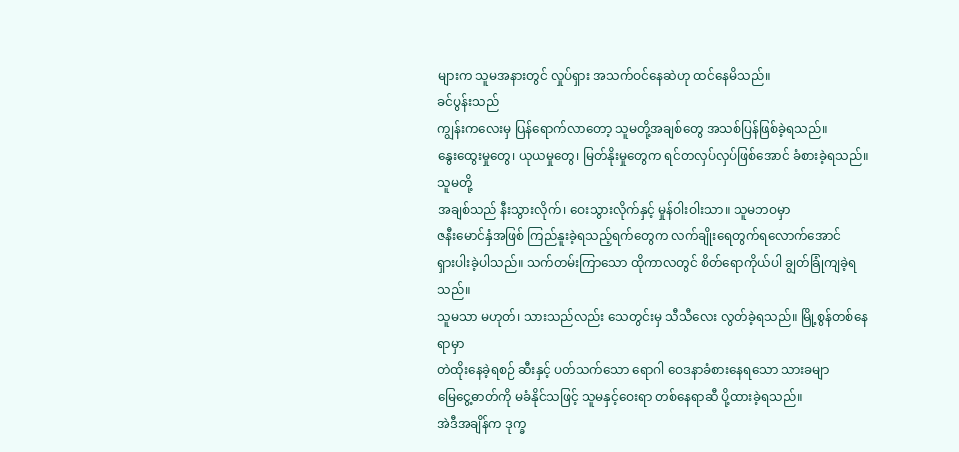များက သူမအနားတွင် လှုပ်ရှား အသက်ဝင်နေဆဲဟု ထင်နေမိသည်။
ခင်ပွန်းသည်
ကျွန်းကလေးမှ ပြန်ရောက်လာတော့ သူမတို့အချစ်တွေ အသစ်ပြန်ဖြစ်ခဲ့ရသည်။
နွေးထွေးမှုတွေ၊ ယုယမှုတွေ၊ မြတ်နိုးမှုတွေက ရင်တလှပ်လှပ်ဖြစ်အောင် ခံစားခဲ့ရသည်။
သူမတို့
အချစ်သည် နီးသွားလိုက်၊ ဝေးသွားလိုက်နှင့် မှုန်ဝါးဝါးသာ။ သူမဘဝမှာ
ဇနီးမောင်နှံအဖြစ် ကြည်နူးခဲ့ရသည့်ရက်တွေက လက်ချိုးရေတွက်ရလောက်အောင်
ရှားပါးခဲ့ပါသည်။ သက်တမ်းကြာသော ထိုကာလတွင် စိတ်ရောကိုယ်ပါ ချွတ်ခြုံကျခဲ့ရသည်။
သူမသာ မဟုတ်၊ သားသည်လည်း သေတွင်းမှ သီသီလေး လွတ်ခဲ့ရသည်။ မြို့စွန်တစ်နေရာမှာ
တဲထိုးနေခဲ့ရစဉ် ဆီးနှင့် ပတ်သက်သော ရောဂါ ဝေဒနာခံစားနေရသော သားခမျာ
မြေငွေ့ဓာတ်ကို မခံနိုင်သဖြင့် သူမနှင့်ဝေးရာ တစ်နေရာဆီ ပို့ထားခဲ့ရသည်။
အဲဒီအချိန်က ဒုက္ခ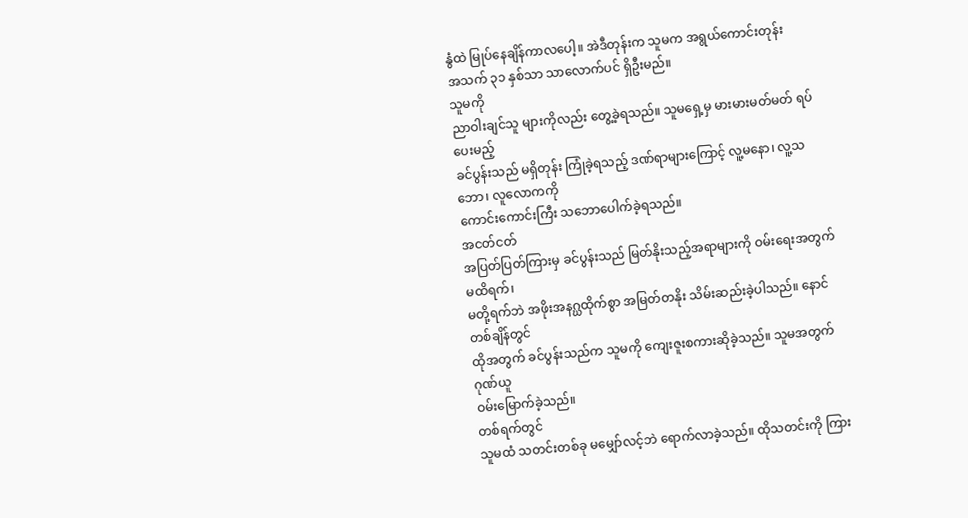နွံထဲ မြုပ်နေချိန်ကာလပေါ့။ အဲဒီတုန်းက သူမက အရွယ်ကောင်းတုန်း
အသက် ၃၁ နှစ်သာ သာလောက်ပင် ရှိဦးမည်။
သူမကို
ညာဝါးချင်သူ များကိုလည်း တွေ့ခဲ့ရသည်။ သူမရှေ့မှ မားမားမတ်မတ် ရပ်ပေးမည့်
ခင်ပွန်းသည် မရှိတုန်း ကြုံခဲ့ရသည့် ဒဏ်ရာများကြောင့် လူ့မနော၊ လူ့သဘော၊ လူလောကကို
ကောင်းကောင်းကြီး သဘောပေါက်ခဲ့ရသည်။
အငတ်ငတ်
အပြတ်ပြတ်ကြားမှ ခင်ပွန်းသည် မြတ်နိုးသည့်အရာများကို ဝမ်းရေးအတွက် မထိရက်၊
မတို့ရက်ဘဲ အဖိုးအနဂ္ဃထိုက်စွာ အမြတ်တနိုး သိမ်းဆည်းခဲ့ပါသည်။ နောင်တစ်ချိန်တွင်
ထိုအတွက် ခင်ပွန်းသည်က သူမကို ကျေးဇူးစကားဆိုခဲ့သည်။ သူမအတွက် ဂုဏ်ယူ
ဝမ်းမြောက်ခဲ့သည်။
တစ်ရက်တွင်
သူမထံ သတင်းတစ်ခု မမျှော်လင့်ဘဲ ရောက်လာခဲ့သည်။ ထိုသတင်းကို ကြား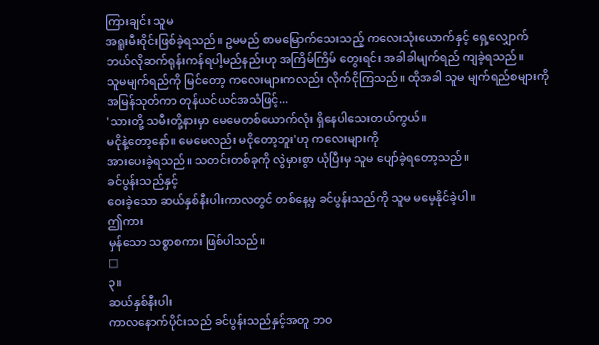ကြားချင်း သူမ
အရူးမီးဝိုင်းဖြစ်ခဲ့ရသည်။ ဥမမည် စာမမြောက်သေးသည့် ကလေးသုံးယောက်နှင့် ရှေ့လျှောက်
ဘယ်လိုဆက်ရုန်းကန်ရပါ့မည်နည်းဟု အကြိမ်ကြိမ် တွေးရင်း အခါခါမျက်ရည် ကျခဲ့ရသည်။
သူမမျက်ရည်ကို မြင်တော့ ကလေးများကလည်း လိုက်ငိုကြသည်။ ထိုအခါ သူမ မျက်ရည်စများကို
အမြန်သုတ်ကာ တုန်ယင်ယင်အသံဖြင့်...
'သားတို့ သမီးတို့နားမှာ မေမေတစ်ယောက်လုံး ရှိနေပါသေးတယ်ကွယ်။
မငိုနဲ့တော့နော်။ မေမေလည်း မငိုတော့ဘူး'ဟု ကလေးများကို
အားပေးခဲ့ရသည်။ သတင်းတစ်ခုကို လွဲမှားစွာ ယုံပြီးမှ သူမ ပျော်ခဲ့ရတော့သည်။
ခင်ပွန်းသည်နှင့်
ဝေးခဲ့သော ဆယ်နှစ်နီးပါးကာလတွင် တစ်နေ့မှ ခင်ပွန်းသည်ကို သူမ မမေ့နိုင်ခဲ့ပါ။
ဤကား
မှန်သော သစ္စာစကား ဖြစ်ပါသည်။
□
၃။
ဆယ်နှစ်နီးပါး
ကာလနောက်ပိုင်းသည် ခင်ပွန်းသည်နှင့်အတူ ဘဝ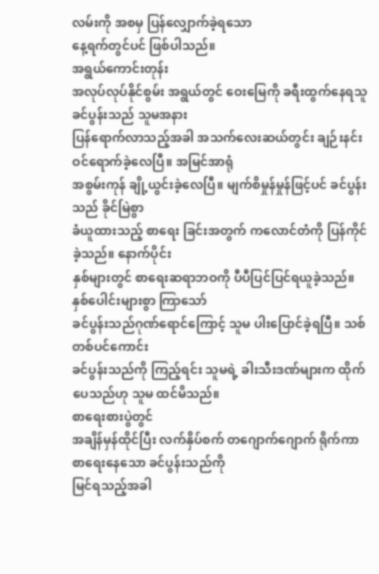လမ်းကို အစမှ ပြန်လျှောက်ခဲ့ရသော
နေ့ရက်တွင်ပင် ဖြစ်ပါသည်။
အရွယ်ကောင်းတုန်း
အလုပ်လုပ်နိုင်စွမ်း အရွယ်တွင် ဝေးမြေကို ခရီးထွက်နေရသူ ခင်ပွန်းသည် သူမအနား
ပြန်ရောက်လာသည့်အခါ အသက်လေးဆယ်တွင်း ချဉ်းနင်းဝင်ရောက်ခဲ့လေပြီ။ အမြင်အာရုံ
အစွမ်းကုန် ချို့ယွင်းခဲ့လေပြီ။ မျက်စိမှုန်မှုန်ဖြင့်ပင် ခင်ပွန်းသည် ခိုင်မြဲစွာ
ခံယူထားသည့် စာရေး ခြင်းအတွက် ကလောင်တံကို ပြန်ကိုင်ခဲ့သည်။ နောက်ပိုင်း
နှစ်များတွင် စာရေးဆရာဘဝကို ပီပီပြင်ပြင်ရယူခဲ့သည်။ နှစ်ပေါင်းများစွာ ကြာသော်
ခင်ပွန်းသည်ဂုဏ်ရောင်ကြောင့် သူမ ပါးပြောင်ခဲ့ရပြီ။ သစ်တစ်ပင်ကောင်း
ခင်ပွန်းသည်ကို ကြည့်ရင်း သူမရဲ့ ခါးသီးဒဏ်များက ထိုက်ပေသည်ဟု သူမ ထင်မိသည်။
စာရေးစားပွဲတွင်
အချိန်မှန်ထိုင်ပြီး လက်နှိပ်စက် တဂျောက်ဂျောက် ရိုက်ကာ စာရေးနေသော ခင်ပွန်းသည်ကို
မြင်ရသည့်အခါ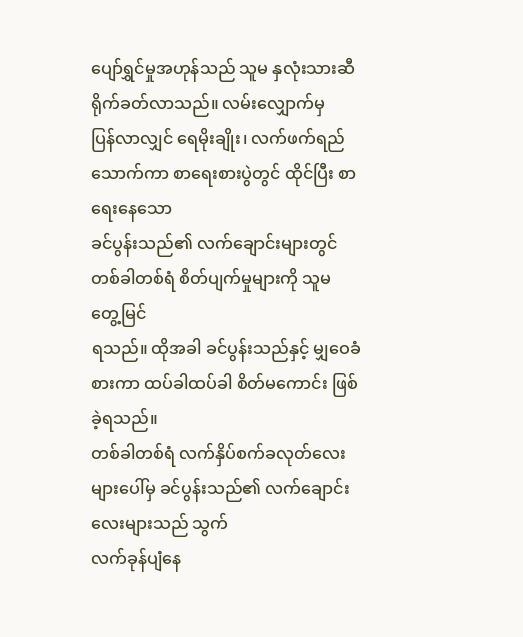ပျော်ရွှင်မှုအဟုန်သည် သူမ နှလုံးသားဆီ ရိုက်ခတ်လာသည်။ လမ်းလျှောက်မှ
ပြန်လာလျှင် ရေမိုးချိုး၊ လက်ဖက်ရည်သောက်ကာ စာရေးစားပွဲတွင် ထိုင်ပြီး စာရေးနေသော
ခင်ပွန်းသည်၏ လက်ချောင်းများတွင် တစ်ခါတစ်ရံ စိတ်ပျက်မှုများကို သူမ တွေ့မြင်
ရသည်။ ထိုအခါ ခင်ပွန်းသည်နှင့် မျှဝေခံစားကာ ထပ်ခါထပ်ခါ စိတ်မကောင်း ဖြစ်ခဲ့ရသည်။
တစ်ခါတစ်ရံ လက်နှိပ်စက်ခလုတ်လေးများပေါ်မှ ခင်ပွန်းသည်၏ လက်ချောင်းလေးများသည် သွက်
လက်ခုန်ပျံနေ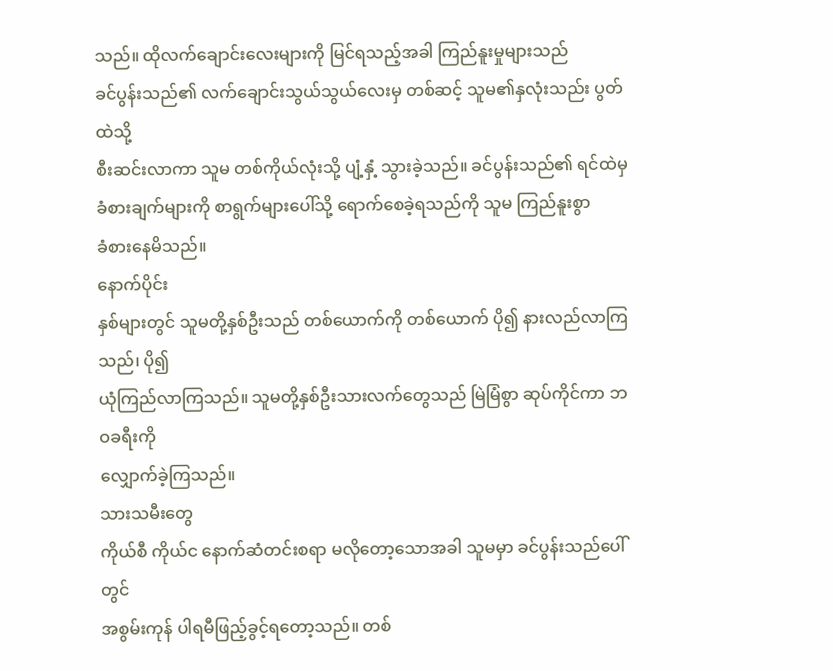သည်။ ထိုလက်ချောင်းလေးများကို မြင်ရသည့်အခါ ကြည်နူးမှုများသည်
ခင်ပွန်းသည်၏ လက်ချောင်းသွယ်သွယ်လေးမှ တစ်ဆင့် သူမ၏နှလုံးသည်း ပွတ်ထဲသို့
စီးဆင်းလာကာ သူမ တစ်ကိုယ်လုံးသို့ ပျံ့နှံ့ သွားခဲ့သည်။ ခင်ပွန်းသည်၏ ရင်ထဲမှ
ခံစားချက်များကို စာရွက်များပေါ်သို့ ရောက်စေခဲ့ရသည်ကို သူမ ကြည်နူးစွာ
ခံစားနေမိသည်။
နောက်ပိုင်း
နှစ်များတွင် သူမတို့နှစ်ဦးသည် တစ်ယောက်ကို တစ်ယောက် ပို၍ နားလည်လာကြသည်၊ ပို၍
ယုံကြည်လာကြသည်။ သူမတို့နှစ်ဦးသားလက်တွေသည် မြဲမြံစွာ ဆုပ်ကိုင်ကာ ဘဝခရီးကို
လျှောက်ခဲ့ကြသည်။
သားသမီးတွေ
ကိုယ်စီ ကိုယ်င နောက်ဆံတင်းစရာ မလိုတော့သောအခါ သူမမှာ ခင်ပွန်းသည်ပေါ်တွင်
အစွမ်းကုန် ပါရမီဖြည့်ခွင့်ရတော့သည်။ တစ်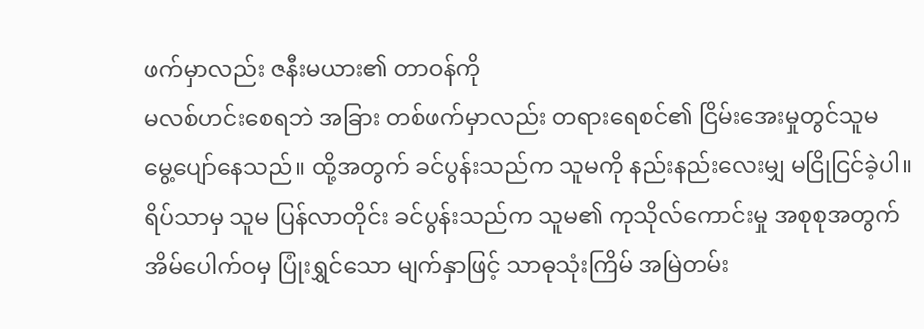ဖက်မှာလည်း ဇနီးမယား၏ တာဝန်ကို
မလစ်ဟင်းစေရဘဲ အခြား တစ်ဖက်မှာလည်း တရားရေစင်၏ ငြိမ်းအေးမှုတွင်သူမ
မွေ့ပျော်နေသည်။ ထို့အတွက် ခင်ပွန်းသည်က သူမကို နည်းနည်းလေးမျှ မငြိုငြင်ခဲ့ပါ။
ရိပ်သာမှ သူမ ပြန်လာတိုင်း ခင်ပွန်းသည်က သူမ၏ ကုသိုလ်ကောင်းမှု အစုစုအတွက်
အိမ်ပေါက်ဝမှ ပြုံးရွှင်သော မျက်နှာဖြင့် သာဓုသုံးကြိမ် အမြဲတမ်း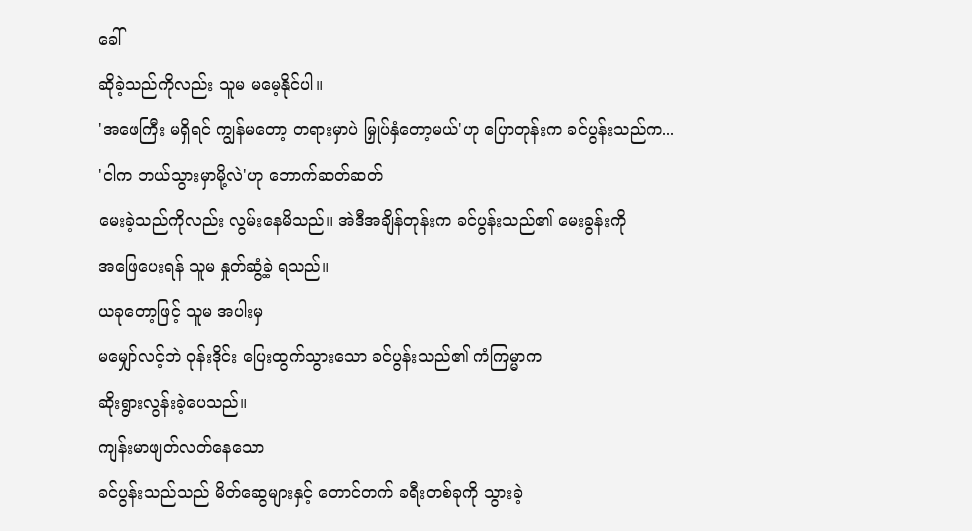ခေါ်
ဆိုခဲ့သည်ကိုလည်း သူမ မမေ့နိုင်ပါ။
'အဖေကြီး မရှိရင် ကျွန်မတော့ တရားမှာပဲ မြှုပ်နှံတော့မယ်'ဟု ပြောတုန်းက ခင်ပွန်းသည်က...
'ငါက ဘယ်သွားမှာမို့လဲ'ဟု ဘောက်ဆတ်ဆတ်
မေးခဲ့သည်ကိုလည်း လွမ်းနေမိသည်။ အဲဒီအချိန်တုန်းက ခင်ပွန်းသည်၏ မေးခွန်းကို
အဖြေပေးရန် သူမ နှုတ်ဆွံ့ခဲ့ ရသည်။
ယခုတော့ဖြင့် သူမ အပါးမှ
မမျှော်လင့်ဘဲ ဝုန်းဒိုင်း ပြေးထွက်သွားသော ခင်ပွန်းသည်၏ ကံကြမ္မာက
ဆိုးရွားလွန်းခဲ့ပေသည်။
ကျန်းမာဖျတ်လတ်နေသော
ခင်ပွန်းသည်သည် မိတ်ဆွေများနှင့် တောင်တက် ခရီးတစ်ခုကို သွားခဲ့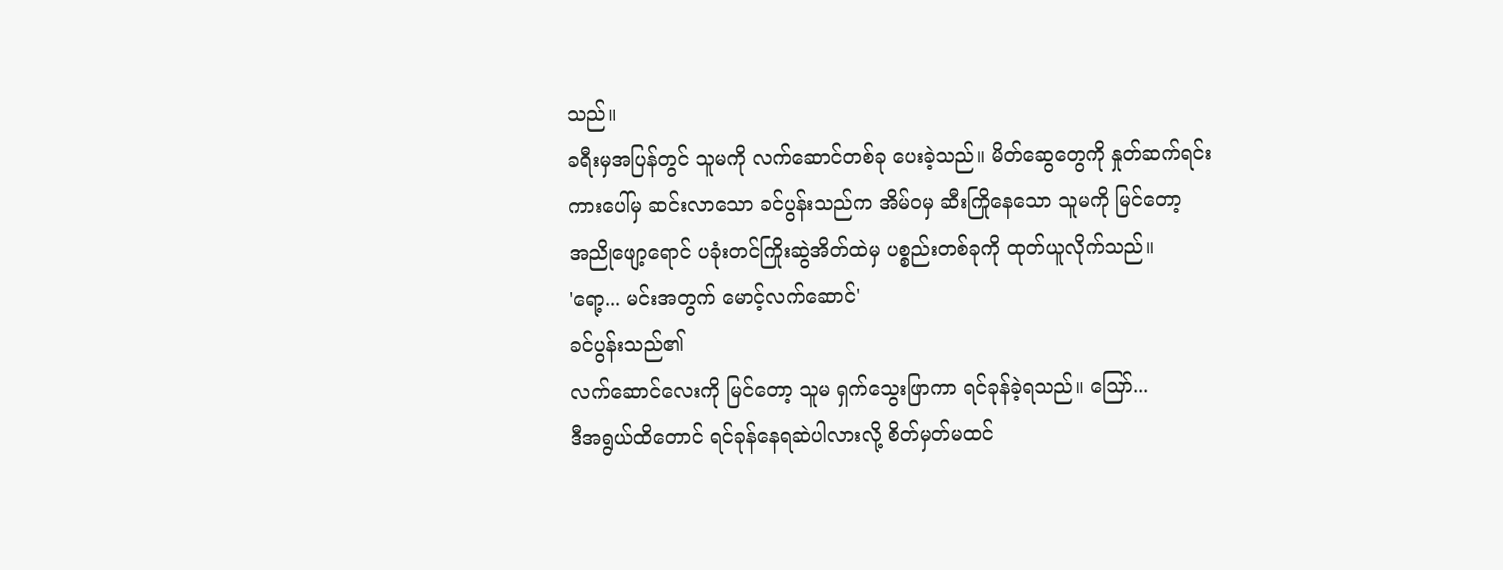သည်။
ခရီးမှအပြန်တွင် သူမကို လက်ဆောင်တစ်ခု ပေးခဲ့သည်။ မိတ်ဆွေတွေကို နှုတ်ဆက်ရင်း
ကားပေါ်မှ ဆင်းလာသော ခင်ပွန်းသည်က အိမ်ဝမှ ဆီးကြိုနေသော သူမကို မြင်တော့
အညိုဖျော့ရောင် ပခုံးတင်ကြိုးဆွဲအိတ်ထဲမှ ပစ္စည်းတစ်ခုကို ထုတ်ယူလိုက်သည်။
'ရော့... မင်းအတွက် မောင့်လက်ဆောင်'
ခင်ပွန်းသည်၏
လက်ဆောင်လေးကို မြင်တော့ သူမ ရှက်သွေးဖြာကာ ရင်ခုန်ခဲ့ရသည်။ သြော်...
ဒီအရွယ်ထိတောင် ရင်ခုန်နေရဆဲပါလားလို့ စိတ်မှတ်မထင်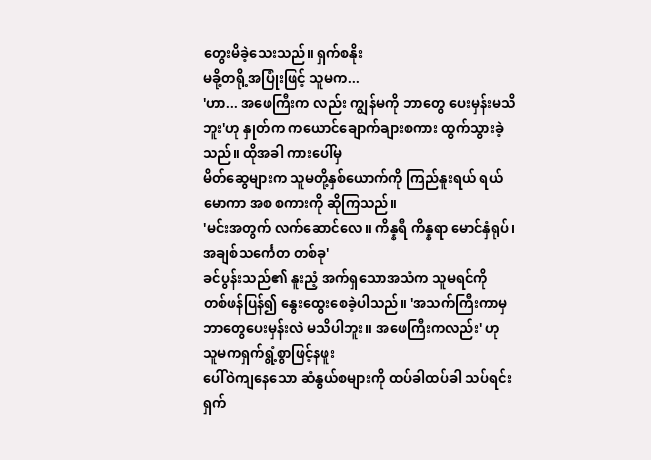တွေးမိခဲ့သေးသည်။ ရှက်စနိုး
မခို့တရို့အပြုံးဖြင့် သူမက...
'ဟာ... အဖေကြီးက လည်း ကျွန်မကို ဘာတွေ ပေးမှန်းမသိဘူး'ဟု နှုတ်က ကယောင်ချောက်ချားစကား ထွက်သွားခဲ့သည်။ ထိုအခါ ကားပေါ်မှ
မိတ်ဆွေများက သူမတို့နှစ်ယောက်ကို ကြည်နူးရယ် ရယ်မောကာ အစ စကားကို ဆိုကြသည်။
'မင်းအတွက် လက်ဆောင်လေ။ ကိန္နရီ ကိန္နရာ မောင်နှံရုပ်၊ အချစ်သင်္ကေတ တစ်ခု'
ခင်ပွန်းသည်၏ နူးညံ့ အက်ရှသောအသံက သူမရင်ကို
တစ်ဖန်ပြန်၍ နွေးထွေးစေခဲ့ပါသည်။ 'အသက်ကြီးကာမှ
ဘာတွေပေးမှန်းလဲ မသိပါဘူး။ အဖေကြီးကလည်း' ဟု
သူမကရှက်ရွံ့စွာဖြင့်နဖူး
ပေါ်ဝဲကျနေသော ဆံနွယ်စများကို ထပ်ခါထပ်ခါ သပ်ရင်း ရှက်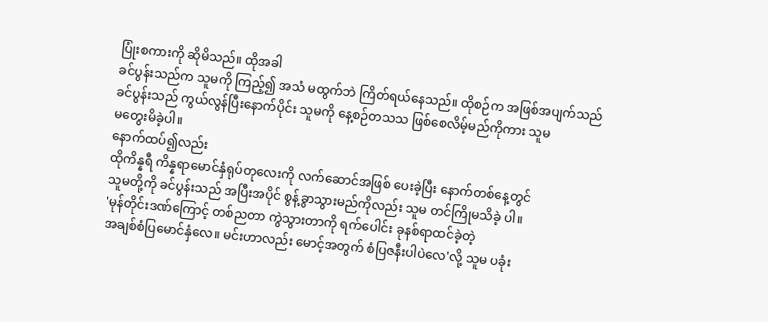ပြုံးစကားကို ဆိုမိသည်။ ထိုအခါ
ခင်ပွန်းသည်က သူမကို ကြည့်၍ အသံ မထွက်ဘဲ ကြိတ်ရယ်နေသည်။ ထိုစဉ်က အဖြစ်အပျက်သည်
ခင်ပွန်းသည် ကွယ်လွန်ပြီးနောက်ပိုင်း သူမကို နေ့စဉ်တသသ ဖြစ်စေလိမ့်မည်ကိုကား သူမ
မတွေးမိခဲ့ပါ။
နောက်ထပ်၍လည်း
ထိုကိန္နရီ ကိန္နရာမောင်နှံရုပ်တုလေးကို လက်ဆောင်အဖြစ် ပေးခဲ့ပြီး နောက်တစ်နေ့တွင်
သူမတို့ကို ခင်ပွန်းသည် အပြီးအပိုင် စွန့်ခွာသွားမည်ကိုလည်း သူမ တင်ကြိုမသိခဲ့ ပါ။
'မုန်တိုင်းဒဏ်ကြောင့် တစ်ညတာ ကွဲသွားတာကို ရက်ပေါင်း ခုနစ်ရာထင်ခဲ့တဲ့
အချစ်စံပြမောင်နှံလေ။ မင်းဟာလည်း မောင့်အတွက် စံပြဇနီးပါပဲလေ'လို့ သူမ ပခုံး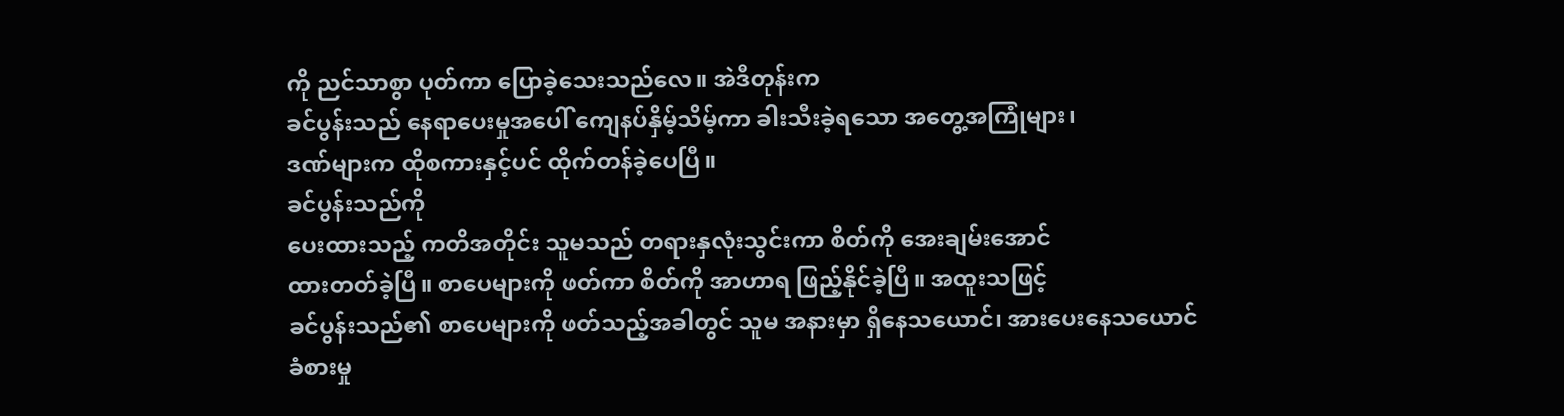ကို ညင်သာစွာ ပုတ်ကာ ပြောခဲ့သေးသည်လေ။ အဲဒီတုန်းက
ခင်ပွန်းသည် နေရာပေးမှုအပေါ် ကျေနပ်နှိမ့်သိမ့်ကာ ခါးသီးခဲ့ရသော အတွေ့အကြုံများ၊
ဒဏ်များက ထိုစကားနှင့်ပင် ထိုက်တန်ခဲ့ပေပြီ။
ခင်ပွန်းသည်ကို
ပေးထားသည့် ကတိအတိုင်း သူမသည် တရားနှလုံးသွင်းကာ စိတ်ကို အေးချမ်းအောင်
ထားတတ်ခဲ့ပြီ။ စာပေများကို ဖတ်ကာ စိတ်ကို အာဟာရ ဖြည့်နိုင်ခဲ့ပြီ။ အထူးသဖြင့်
ခင်ပွန်းသည်၏ စာပေများကို ဖတ်သည့်အခါတွင် သူမ အနားမှာ ရှိနေသယောင်၊ အားပေးနေသယောင်
ခံစားမှု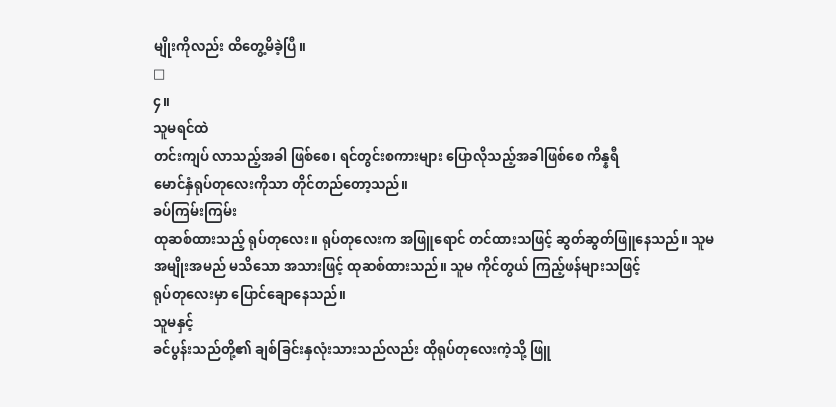မျိုးကိုလည်း ထိတွေ့မိခဲ့ပြီ။
□
၄။
သူမရင်ထဲ
တင်းကျပ် လာသည့်အခါ ဖြစ်စေ၊ ရင်တွင်းစကားများ ပြောလိုသည့်အခါဖြစ်စေ ကိန္နရီ
မောင်နှံရုပ်တုလေးကိုသာ တိုင်တည်တော့သည်။
ခပ်ကြမ်းကြမ်း
ထုဆစ်ထားသည့် ရုပ်တုလေး။ ရုပ်တုလေးက အဖြူရောင် တင်ထားသဖြင့် ဆွတ်ဆွတ်ဖြူနေသည်။ သူမ
အမျိုးအမည် မသိသော အသားဖြင့် ထုဆစ်ထားသည်။ သူမ ကိုင်တွယ် ကြည့်ဖန်များသဖြင့်
ရုပ်တုလေးမှာ ပြောင်ချောနေသည်။
သူမနှင့်
ခင်ပွန်းသည်တို့၏ ချစ်ခြင်းနှလုံးသားသည်လည်း ထိုရုပ်တုလေးကဲ့သို့ ဖြူ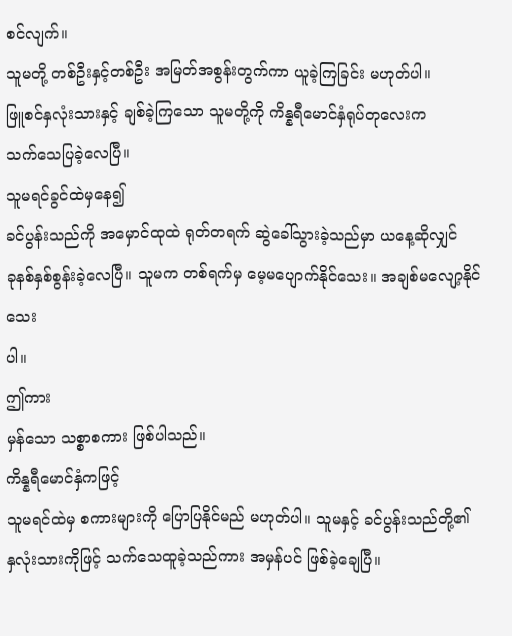စင်လျက်။
သူမတို့ တစ်ဦးနှင့်တစ်ဦး အမြတ်အစွန်းတွက်ကာ ယူခဲ့ကြခြင်း မဟုတ်ပါ။
ဖြူစင်နှလုံးသားနှင့် ချစ်ခဲ့ကြသော သူမတို့ကို ကိန္နရီမောင်နှံရုပ်တုလေးက
သက်သေပြခဲ့လေပြီ။
သူမရင်ခွင်ထဲမှနေ၍
ခင်ပွန်းသည်ကို အမှောင်ထုထဲ ရုတ်တရက် ဆွဲခေါ်သွားခဲ့သည်မှာ ယနေ့ဆိုလျှင်
ခုနစ်နှစ်စွန်းခဲ့လေပြီ။ သူမက တစ်ရက်မှ မေ့မပျောက်နိုင်သေး။ အချစ်မလျော့နိုင်သေး
ပါ။
ဤကား
မှန်သော သစ္စာစကား ဖြစ်ပါသည်။
ကိန္နရီမောင်နှံကဖြင့်
သူမရင်ထဲမှ စကားများကို ပြောပြနိုင်မည် မဟုတ်ပါ။ သူမနှင့် ခင်ပွန်းသည်တို့၏
နှလုံးသားကိုဖြင့် သက်သေထူခဲ့သည်ကား အမှန်ပင် ဖြစ်ခဲ့ချေပြီ။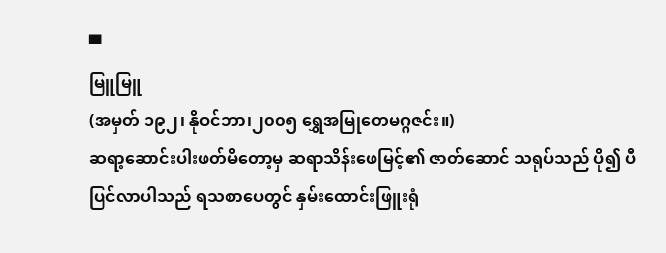▀
မြူမြူ
(အမှတ် ၁၉၂၊ နိုဝင်ဘာ၊၂၀၀၅ ရွှေအမြုတေမဂ္ဂဇင်း။)
ဆရာ့ဆောင်းပါးဖတ်မိတော့မှ ဆရာသိန်းဖေမြင့်၏ ဇာတ်ဆောင် သရုပ်သည် ပို၍ ပီပြင်လာပါသည် ရသစာပေတွင် နှမ်းထောင်းဖြူးရုံ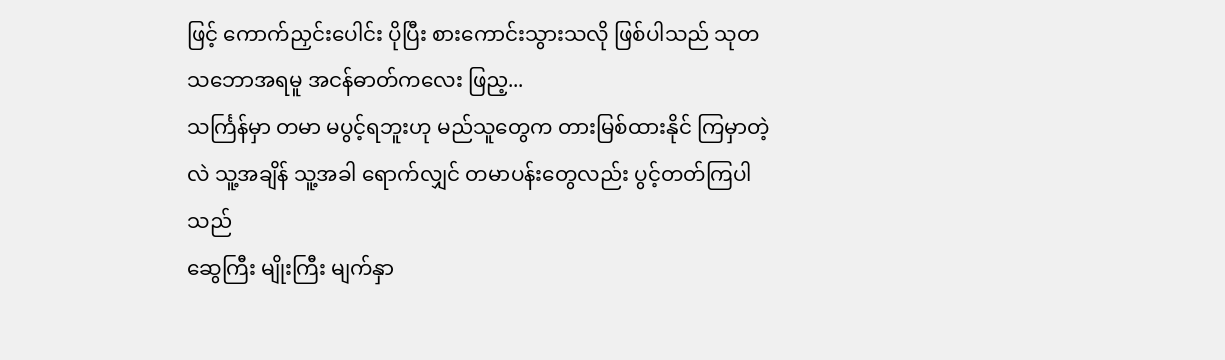ဖြင့် ကောက်ညှင်းပေါင်း ပိုပြီး စားကောင်းသွားသလို ဖြစ်ပါသည် သုတသဘောအရမူ အငန်ဓာတ်ကလေး ဖြည့...
သင်္ကြန်မှာ တမာ မပွင့်ရဘူးဟု မည်သူတွေက တားမြစ်ထားနိုင် ကြမှာတဲ့လဲ သူ့အချိန် သူ့အခါ ရောက်လျှင် တမာပန်းတွေလည်း ပွင့်တတ်ကြပါသည်
ဆွေကြီး မျိုးကြီး မျက်နှာ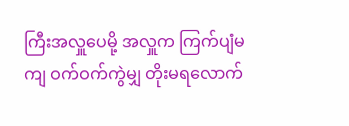ကြီးအလှူပေမို့ အလှူက ကြက်ပျံမကျ ဝက်ဝက်ကွဲမျှ တိုးမရလောက်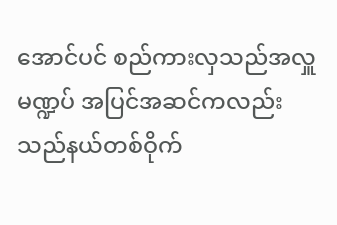အောင်ပင် စည်ကားလှသည်အလှူမဏ္ဍပ် အပြင်အဆင်ကလည်း သည်နယ်တစ်ဝိုက်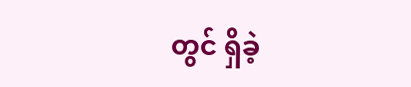တွင် ရှိခဲ့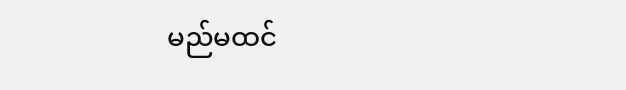မည်မထင်